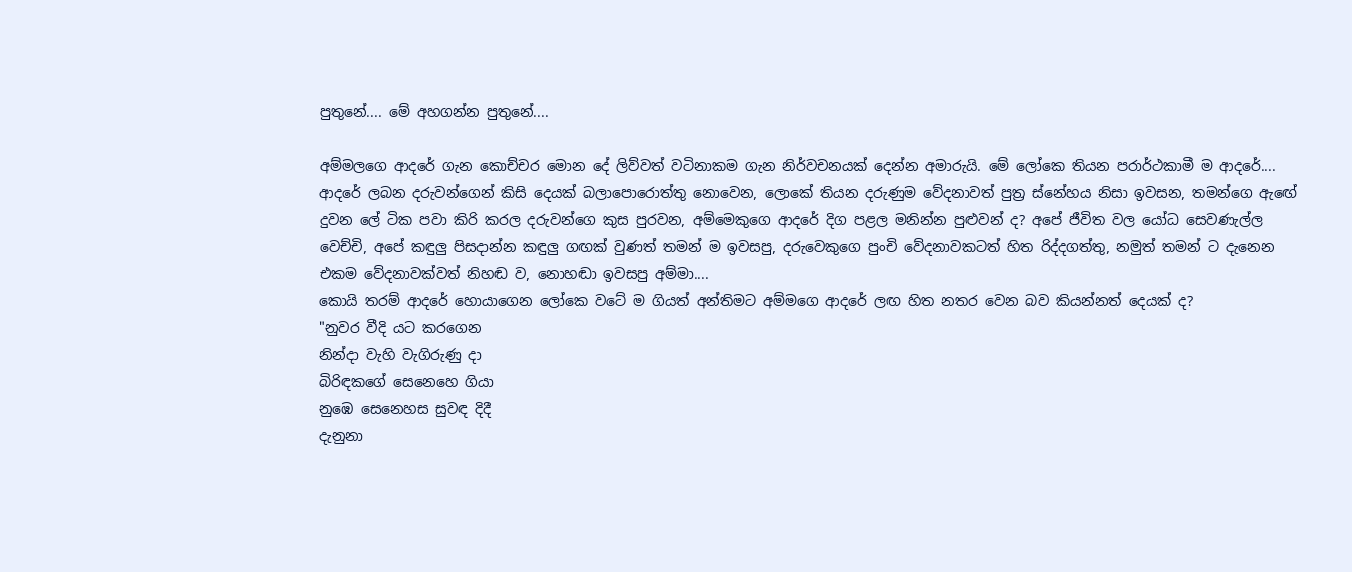පුතුනේ.... මේ අහගන්න පුතුනේ....

අම්මලගෙ ආදරේ ගැන කොච්චර මොන දේ ලිව්වත් වටිනාකම ගැන නිර්වචනයක් දෙන්න අමාරුයි. මේ ලෝකෙ තියන පරාර්ථකාමී ම ආදරේ.... ආදරේ ලබන දරුවන්ගෙන් කිසි දෙයක් බලාපොරොත්තු නොවෙන, ලොකේ තියන දරුණුම වේදනාවත් පුත්‍ර ස්නේහය නිසා ඉවසන, තමන්ගෙ ඇඟේ දුවන ලේ ටික පවා කිරි කරල දරුවන්ගෙ කුස පුරවන, අම්මෙකුගෙ ආදරේ දිග පළල මනින්න පුළුවන් ද? අපේ ජීවිත වල යෝධ සෙවණැල්ල වෙච්චි, අපේ කඳුලු පිසදාන්න කඳුලු ගඟක් වුණත් තමන් ම ඉවසපු, දරුවෙකුගෙ පුංචි වේදනාවකටත් හිත රිද්දගත්තු, නමුත් තමන් ට දැනෙන එකම වේදනාවක්වත් නිහඬ ව, නොහඬා ඉවසපු අම්මා....
කොයි තරම් ආදරේ හොයාගෙන ලෝකෙ වටේ ම ගියත් අන්තිමට අම්මගෙ ආදරේ ලඟ හිත නතර වෙන බව කියන්නත් දෙයක් ද?
"නුවර වීදි යට කරගෙන
නින්දා වැහි වැගිරුණු දා
බිරිඳකගේ සෙනෙහෙ ගියා
නුඹෙ සෙනෙහස සුවඳ දිදී
දැනුනා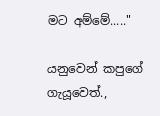මට අම්මේ....."

යනුවෙන් කපුගේ ගැයූවෙත්.,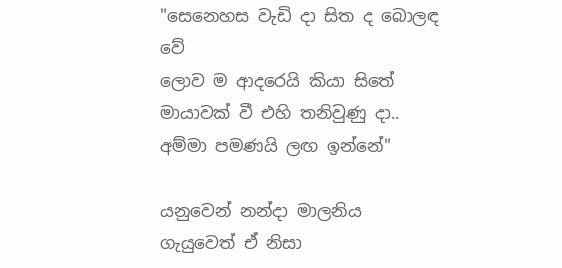"සෙනෙහස වැඩි දා සිත ද බොලඳ වේ
ලොව ම ආදරෙයි කියා සිතේ
මායාවක් වී එහි තනිවුණු දා..
අම්මා පමණයි ලඟ ඉන්නේ"

යනුවෙන් නන්දා මාලනිය ගැයුවෙත් ඒ නිසා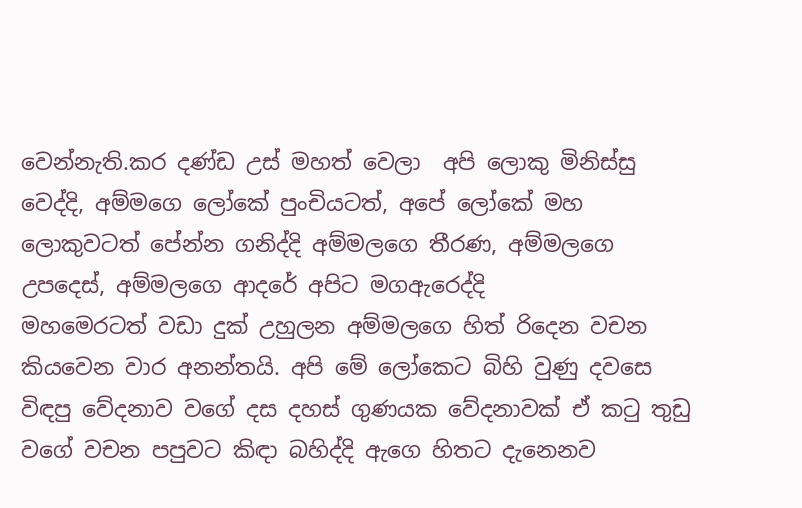වෙන්නැති.කර දණ්ඩ උස් මහත් වෙලා  අපි ලොකු මිනිස්සු වෙද්දි, අම්මගෙ ලෝකේ පුංචියටත්, අපේ ලෝකේ මහ ලොකුවටත් පේන්න ගනිද්දි අම්මලගෙ තීරණ, අම්මලගෙ උපදෙස්, අම්මලගෙ ආදරේ අපිට මගඇරෙද්දි
මහමෙරටත් වඩා දුක් උහුලන අම්මලගෙ හිත් රිදෙන වචන කියවෙන වාර අනන්තයි. අපි මේ ලෝකෙට බිහි වුණු දවසෙ විඳපු වේදනාව වගේ දස දහස් ගුණයක වේදනාවක් ඒ කටු තුඩු වගේ වචන පපුවට කිඳා බහිද්දි ඇගෙ හිතට දැනෙනව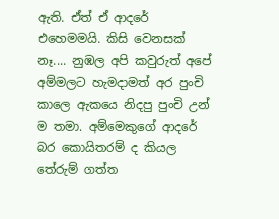ඇති. ඒත් ඒ ආදරේ එහෙමමයි. කිසි වෙනසක් නෑ.... නුඹල අපි කවුරුත් අපේ අම්මලට හැමදාමත් අර පුංචි කාලෙ ඇකයෙ නිදපු පුංචි උන් ම තමා. අම්මෙකුගේ ආදරේ බර කොයිතරම් ද කියල තේරුම් ගත්ත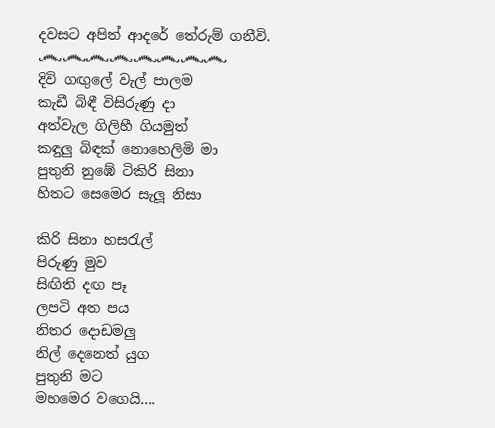දවසට අපිත් ආදරේ තේරුම් ගනීවි.
෴෴෴෴෴෴෴෴
දිවි ගඟුලේ වැල් පාලම
කැඩී බිඳී විසිරුණු දා
අත්වැල ගිලිහී ගියමුත්
කඳුලු බිඳක් නොහෙලිමි මා
පුතුනි නුඹේ ටිකිරි සිනා
හිතට සෙමෙර සැලූ නිසා

කිරි සිනා හසරැල්
පිරුණු මුව
සිඟිති දඟ පෑ
ලපටි අත පය
නිතර දොඩමලු
නිල් දෙනෙත් යුග
පුතුනි මට
මහමෙර වගෙයි....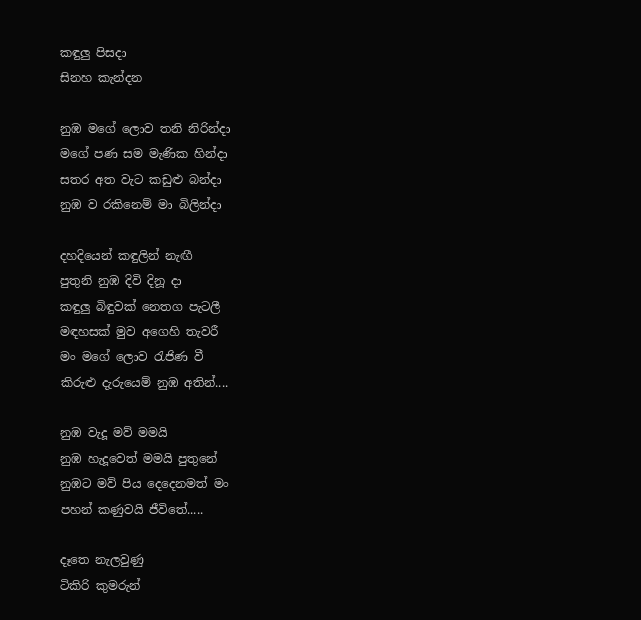කඳුලු පිසදා
සිනහ කැන්දන

නුඹ මගේ ලොව තනි නිරින්දා
මගේ පණ සම මැණික හින්දා
සතර අත වැට කඩුළු බන්දා
නුඹ ව රකිනෙම් මා බිලින්දා

දහදියෙන් කඳුලින් නැඟී
පුතුනි නුඹ දිවි දිනූ දා
කඳුලු බිඳුවක් නෙතග පැටලී
මඳහසක් මුව අගෙහි තැවරී
මං මගේ ලොව රැජිණ වී
කිරුළු දැරුයෙම් නුඹ අතින්....

නුඹ වැදූ මව් මමයි
නුඹ හැදූවෙත් මමයි පුතුනේ
නුඹට මව් පිය දෙදෙනමත් මං
පහන් කණුවයි ජීවිතේ.....

දෑතෙ නැලවුණු
ටිකිරි කුමරුන්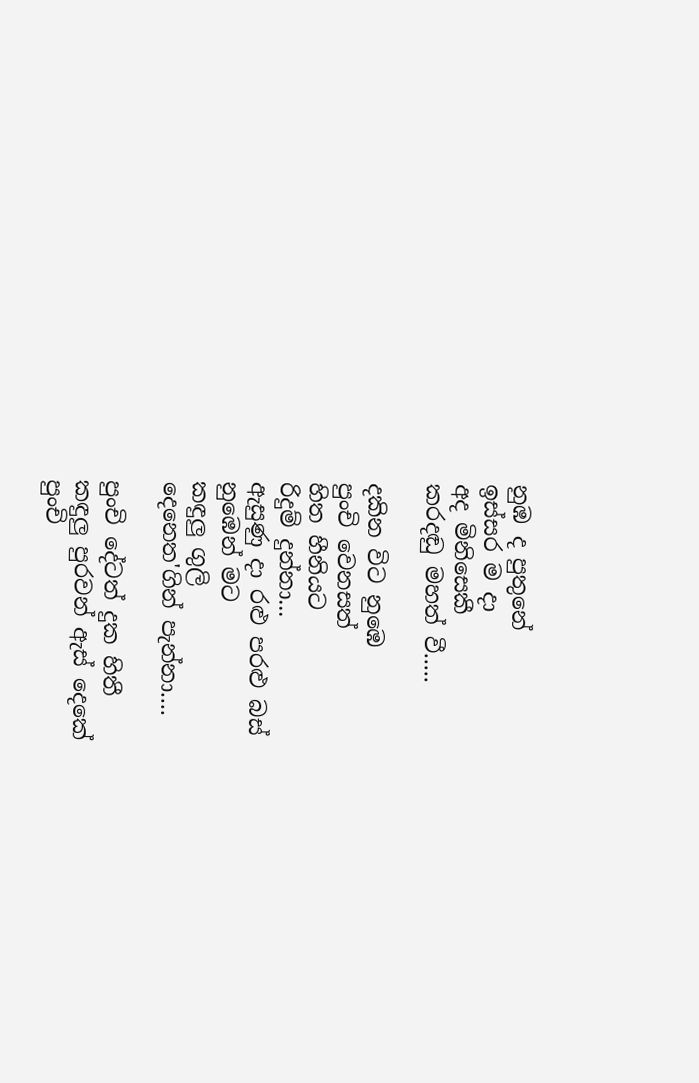නුඹ ද පුතුනේ
ඉස්සර ම දා
අද මිනිසෙකී
කරදඬු මහත් වී.....

දකින විට නුඹෙ
පුංචි වෙනසත්
හිත හීනියට
රිදුම් දුන්නා...
ඇසුණු දා රළු පරළු බස්
නුඹෙන් මට
කඳුලු ගුලි
දෙනෙත'ගින් පැන්නා....

පුංචි දේටත් දුක හිතී
කඳුලු පුරවන් ඇස් දෙකේ
පුංචි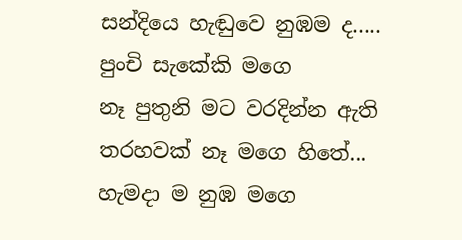සන්දියෙ හැඬුවෙ නුඹම ද.....
පුංචි සැකේකි මගෙ
නෑ පුතුනි මට වරදින්න ඇති
තරහවක් නෑ මගෙ හිතේ...
හැමදා ම නුඹ මගෙ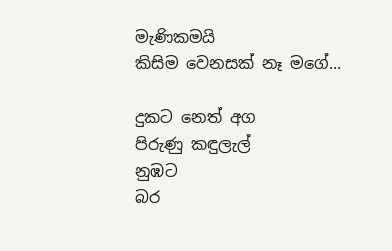මැණිකමයි
කිසිම වෙනසක් නෑ මගේ...

දුකට නෙත් අග
පිරුණු කඳුලැල්
නුඹට
බර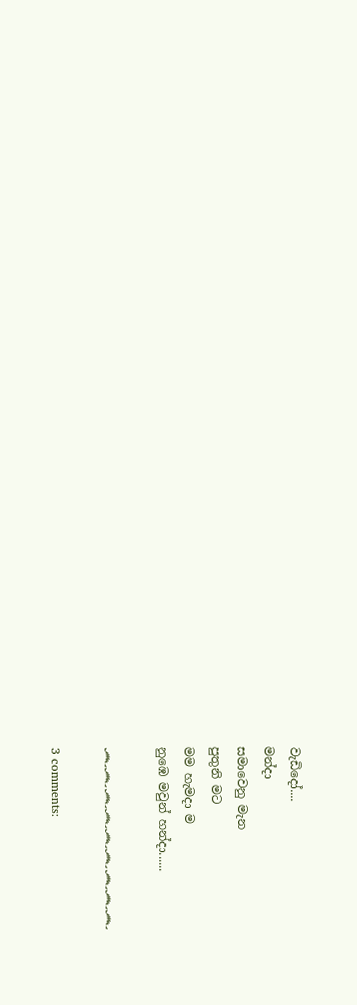වැඩිදෝ....
මන්දා
සමාවෙනු මැන
පුතුනි මට
මම හැමදා ම
නුඹෙ මවුන් හන්දා......

෴෴෴෴෴෴෴෴෴

3 comments: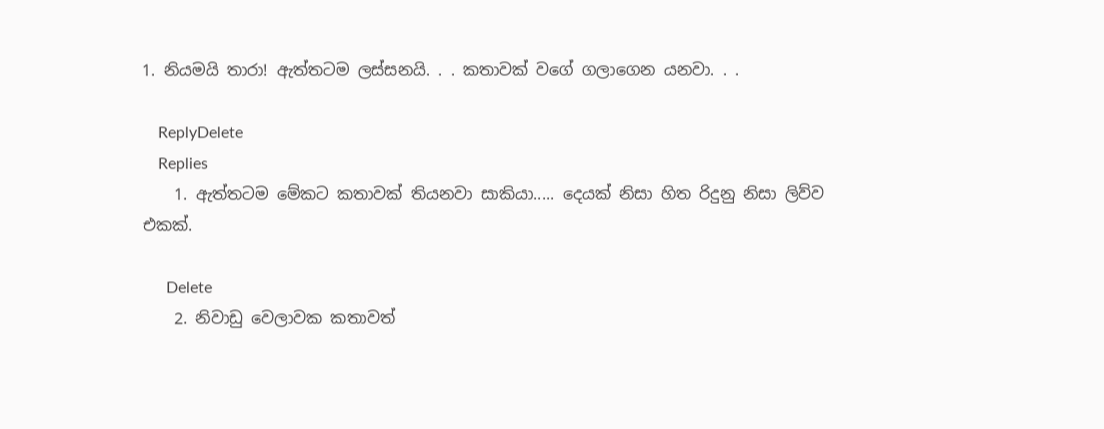1. නියමයි තාරා! ඇත්තටම ලස්සනයි. . . කතාවක් වගේ ගලාගෙන යනවා. . .

    ReplyDelete
    Replies
    1. ඇත්තටම මේකට කතාවක් තියනවා සාකියා..... දෙයක් නිසා හිත රිදුනු නිසා ලිව්ව එකක්.

      Delete
    2. නිවාඩු වෙලාවක කතාවත්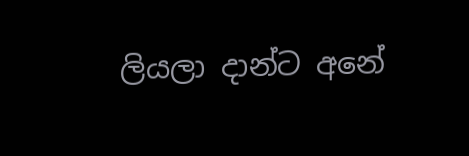ලියලා දාන්ට අනේ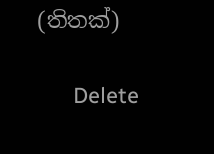(තිතක්)

      Delete